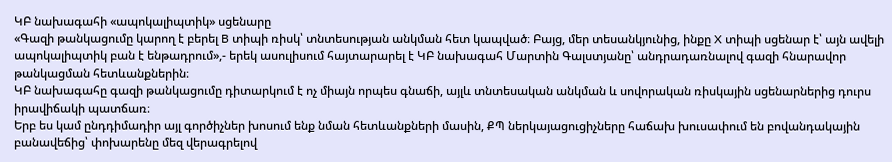ԿԲ նախագահի «ապոկալիպտիկ» սցենարը
«Գազի թանկացումը կարող է բերել B տիպի ռիսկ՝ տնտեսության անկման հետ կապված։ Բայց, մեր տեսանկյունից, ինքը X տիպի սցենար է՝ այն ավելի ապոկալիպտիկ բան է ենթադրում»,- երեկ ասուլիսում հայտարարել է ԿԲ նախագահ Մարտին Գալստյանը՝ անդրադառնալով գազի հնարավոր թանկացման հետևանքներին։
ԿԲ նախագահը գազի թանկացումը դիտարկում է ոչ միայն որպես գնաճի, այլև տնտեսական անկման և սովորական ռիսկային սցենարներից դուրս իրավիճակի պատճառ։
Երբ ես կամ ընդդիմադիր այլ գործիչներ խոսում ենք նման հետևանքների մասին, ՔՊ ներկայացուցիչները հաճախ խուսափում են բովանդակային բանավեճից՝ փոխարենը մեզ վերագրելով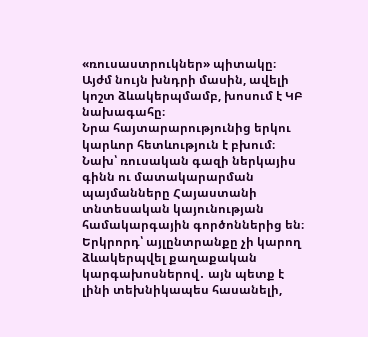«ռուսաստրուկներ» պիտակը։
Այժմ նույն խնդրի մասին, ավելի կոշտ ձևակերպմամբ, խոսում է ԿԲ նախագահը։
Նրա հայտարարությունից երկու կարևոր հետևություն է բխում։
Նախ՝ ռուսական գազի ներկայիս գինն ու մատակարարման պայմանները Հայաստանի տնտեսական կայունության համակարգային գործոններից են։
Երկրորդ՝ այլընտրանքը չի կարող ձևակերպվել քաղաքական կարգախոսներով․ այն պետք է լինի տեխնիկապես հասանելի,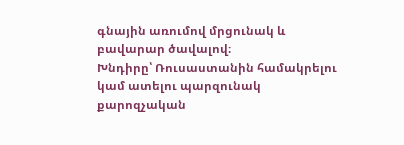գնային առումով մրցունակ և բավարար ծավալով։
Խնդիրը՝ Ռուսաստանին համակրելու կամ ատելու պարզունակ քարոզչական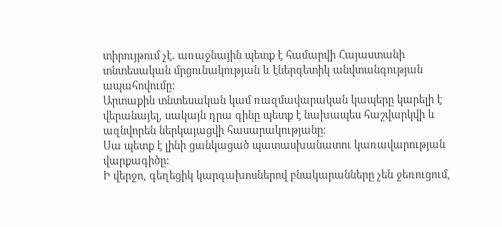տիրույթում չէ. առաջնային պետք է համարվի Հայաստանի տնտեսական մրցունակության և էներգետիկ անվտանգության ապահովումը։
Արտաքին տնտեսական կամ ռազմավարական կապերը կարելի է վերանայել, սակայն դրա գինը պետք է նախապես հաշվարկվի և ազնվորեն ներկայացվի հասարակությանը։
Սա պետք է լինի ցանկացած պատասխանատու կառավարության վարքագիծը:
Ի վերջո, գեղեցիկ կարգախոսներով բնակարանները չեն ջեռուցում,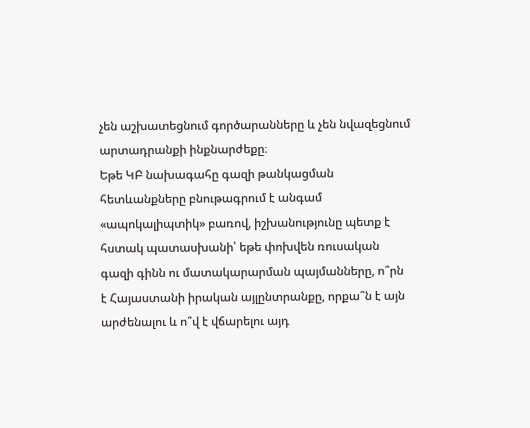չեն աշխատեցնում գործարանները և չեն նվազեցնում արտադրանքի ինքնարժեքը։
Եթե ԿԲ նախագահը գազի թանկացման հետևանքները բնութագրում է անգամ «ապոկալիպտիկ» բառով, իշխանությունը պետք է հստակ պատասխանի՝ եթե փոխվեն ռուսական գազի գինն ու մատակարարման պայմանները, ո՞րն է Հայաստանի իրական այլընտրանքը, որքա՞ն է այն արժենալու և ո՞վ է վճարելու այդ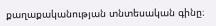քաղաքականության տնտեսական գինը։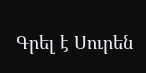Գրել է Սուրեն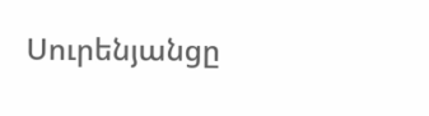Սուրենյանցը